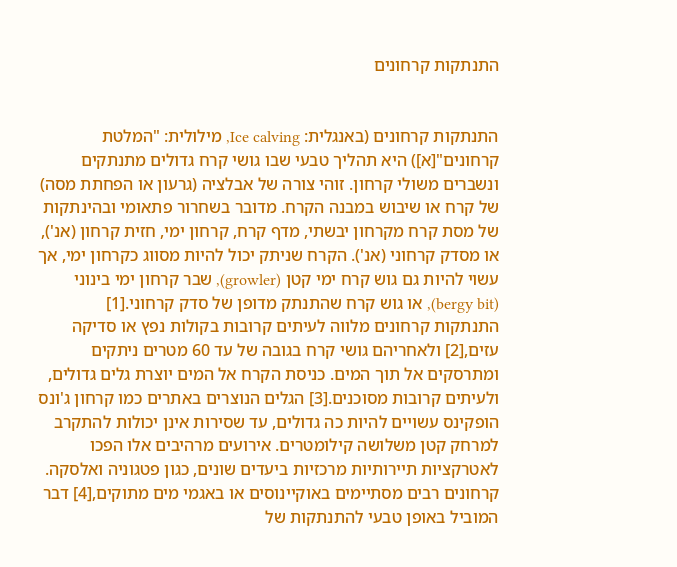התנתקות קרחונים


התנתקות קרחונים (באנגלית: Ice calving, מילולית: "המלטת קרחונים"[א]) היא תהליך טבעי שבו גושי קרח גדולים מתנתקים ונשברים משולי קרחון. זוהי צורה של אבלציה (גרעון או הפחתת מסה) של קרח או שיבוש במבנה הקרח. מדובר בשחרור פתאומי ובהינתקות של מסת קרח מקרחון יבשתי, מדף קרח, קרחון ימי, חזית קרחון (אנ'), או מסדק קרחוני (אנ'). הקרח שניתק יכול להיות מסווג כקרחון ימי, אך עשוי להיות גם גוש קרח ימי קטן (growler), שבר קרחון ימי בינוני (bergy bit), או גוש קרח שהתנתק מדופן של סדק קרחוני.[1]
התנתקות קרחונים מלווה לעיתים קרובות בקולות נפץ או סדיקה עזים,[2] ולאחריהם גושי קרח בגובה של עד 60 מטרים ניתקים ומתרסקים אל תוך המים. כניסת הקרח אל המים יוצרת גלים גדולים, ולעיתים קרובות מסוכנים.[3] הגלים הנוצרים באתרים כמו קרחון ג'ונס הופקינס עשויים להיות כה גדולים, עד שסירות אינן יכולות להתקרב למרחק קטן משלושה קילומטרים. אירועים מרהיבים אלו הפכו לאטרקציות תיירותיות מרכזיות ביעדים שונים, כגון פטגוניה ואלסקה.
קרחונים רבים מסתיימים באוקיינוסים או באגמי מים מתוקים,[4] דבר המוביל באופן טבעי להתנתקות של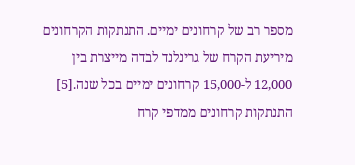מספר רב של קרחונים ימיים. התנתקות הקרחונים מיריעת הקרח של גרינלנד לבדה מייצרת בין 12,000 ל-15,000 קרחונים ימיים בכל שנה.[5]
התנתקות קרחונים ממדפי קרח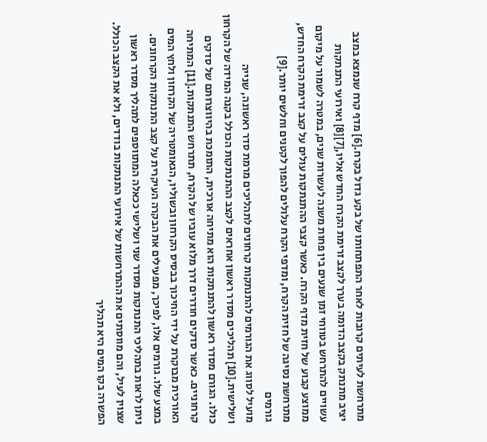מתרחשת לעיתים קרובות לאחר התפתחותו של בקע גדול בקרח.[6] מדף קרח שנמצא במצב יציב מתנתק בקצב הדומה בערך לקצב זרימת הקרח החדש אליו,[7][8] ואירועי התנתקות עשויים להתרחש בטווחי זמן שנעים בין פחות משנה לעשרות שנים, במטרה לשמור על מיקום ממוצע קבוע של חזית מדף הקרח. כאשר קצבי ההתנתקות עולים על קצב זרימת הקרח החדש, מתרחשת נסיגה של חזית הקרח, ומדפי הקרח עלולים להפוך לקטנים וחלשים יותר.[9]
גורמים
מועיל לסווג את הגורמים להתנתקות קרחונים לתהליכים מרמת סדר ראשונה, שנייה ושלישית.[10] תהליכים מסדר ראשון אחראים לקצב ההתנתקות הכולל בקנה המידה של הקרחון כולו. הגורם מסדר ראשון להתנתקות הוא מתיחה אורכית, התומכת בהיווצרותם של סדקים קרחוניים. כאשר סדקים חודרים דרך מלוא עוביו של הקרח, תתרחש התנתקות.[11] המתיחה האורכית מבוקרת על ידי החיכוך בבסיס הקרחון ובשוליו, הגאומטריה של הקרחון ולחץ המים במצע שלו. גורמים אלו, לפיכך, מפעילים את הבקרה העיקרית על קצב התנתקות הקרחונים.
ניתן לראות בתהליכי התנתקות מסדר שני ושלישי ככאלה המתווספים לתהליך מסדר ראשון שצוין לעיל, והם מווסתים את ההתרחשות של אירועי התנתקות בודדים, ולא את הקצב הכולל. הפשרה בקו המים היא תהליך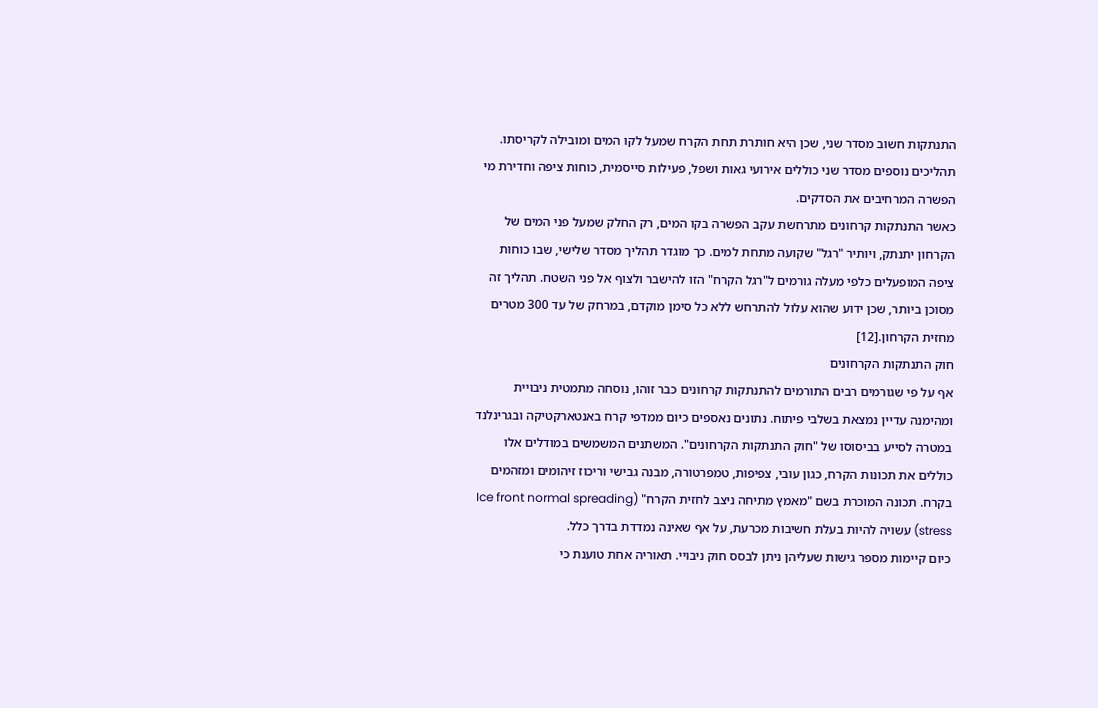התנתקות חשוב מסדר שני, שכן היא חותרת תחת הקרח שמעל לקו המים ומובילה לקריסתו. תהליכים נוספים מסדר שני כוללים אירועי גאות ושפל, פעילות סייסמית, כוחות ציפה וחדירת מי הפשרה המרחיבים את הסדקים.
כאשר התנתקות קרחונים מתרחשת עקב הפשרה בקו המים, רק החלק שמעל פני המים של הקרחון יתנתק, ויותיר "רגל" שקועה מתחת למים. כך מוגדר תהליך מסדר שלישי, שבו כוחות ציפה המופעלים כלפי מעלה גורמים ל"רגל הקרח" הזו להישבר ולצוף אל פני השטח. תהליך זה מסוכן ביותר, שכן ידוע שהוא עלול להתרחש ללא כל סימן מוקדם, במרחק של עד 300 מטרים מחזית הקרחון.[12]
חוק התנתקות הקרחונים
אף על פי שגורמים רבים התורמים להתנתקות קרחונים כבר זוהו, נוסחה מתמטית ניבויית ומהימנה עדיין נמצאת בשלבי פיתוח. נתונים נאספים כיום ממדפי קרח באנטארקטיקה ובגרינלנד במטרה לסייע בביסוסו של "חוק התנתקות הקרחונים". המשתנים המשמשים במודלים אלו כוללים את תכונות הקרח, כגון עובי, צפיפות, טמפרטורה, מבנה גבישי וריכוז זיהומים ומזהמים בקרח. תכונה המוכרת בשם "מאמץ מתיחה ניצב לחזית הקרח" (Ice front normal spreading stress) עשויה להיות בעלת חשיבות מכרעת, על אף שאינה נמדדת בדרך כלל.
כיום קיימות מספר גישות שעליהן ניתן לבסס חוק ניבויי. תאוריה אחת טוענת כי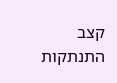קצב התנתקות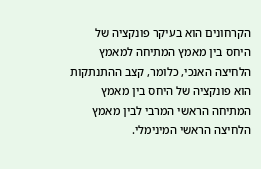הקרחונים הוא בעיקר פונקציה של היחס בין מאמץ המתיחה למאמץ הלחיצה האנכי, כלומר, קצב ההתנתקות הוא פונקציה של היחס בין מאמץ המתיחה הראשי המרבי לבין מאמץ הלחיצה הראשי המינימלי.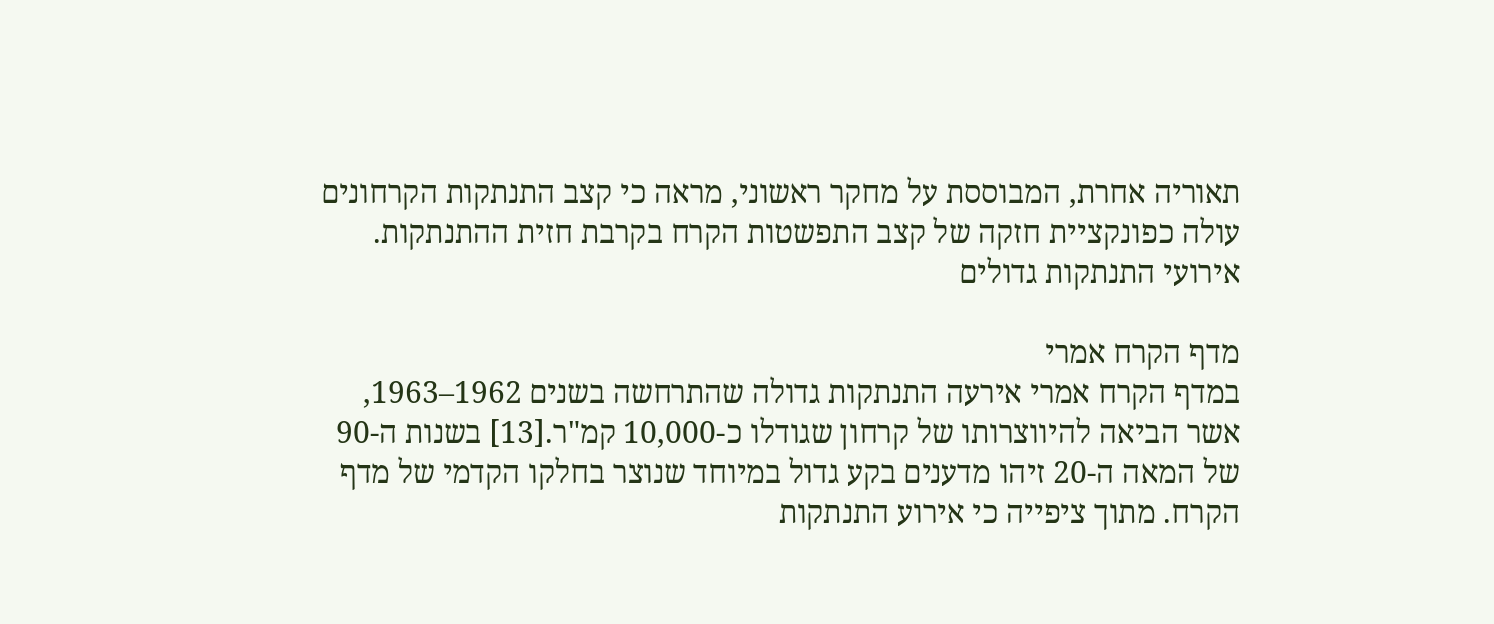תאוריה אחרת, המבוססת על מחקר ראשוני, מראה כי קצב התנתקות הקרחונים עולה כפונקציית חזקה של קצב התפשטות הקרח בקרבת חזית ההתנתקות.
אירועי התנתקות גדולים

מדף הקרח אמרי
במדף הקרח אמרי אירעה התנתקות גדולה שהתרחשה בשנים 1962–1963, אשר הביאה להיווצרותו של קרחון שגודלו כ-10,000 קמ"ר.[13] בשנות ה-90 של המאה ה-20 זיהו מדענים בקע גדול במיוחד שנוצר בחלקו הקדמי של מדף הקרח. מתוך ציפייה כי אירוע התנתקות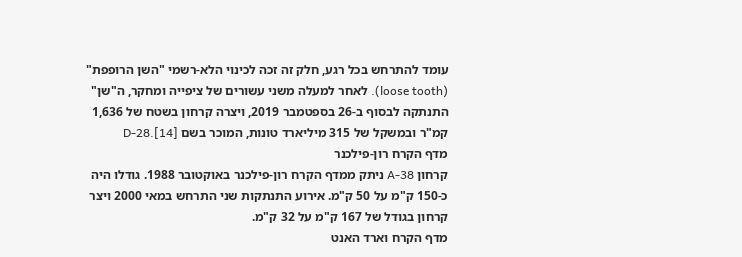עומד להתרחש בכל רגע, חלק זה זכה לכינוי הלא-רשמי "השן הרופפת" (loose tooth). לאחר למעלה משני עשורים של ציפייה ומחקר, ה"שן" התנתקה לבסוף ב-26 בספטמבר 2019, ויצרה קרחון בשטח של 1,636 קמ"ר ובמשקל של 315 מיליארד טונות, המוכר בשם D-28.[14]
מדף הקרח רון-פילכנר
קרחון A-38 ניתק ממדף הקרח רון-פילכנר באוקטובר 1988. גודלו היה כ-150 ק"מ על 50 ק"מ. אירוע התנתקות שני התרחש במאי 2000 ויצר קרחון בגודל של 167 ק"מ על 32 ק"מ.
מדף הקרח וארד האנט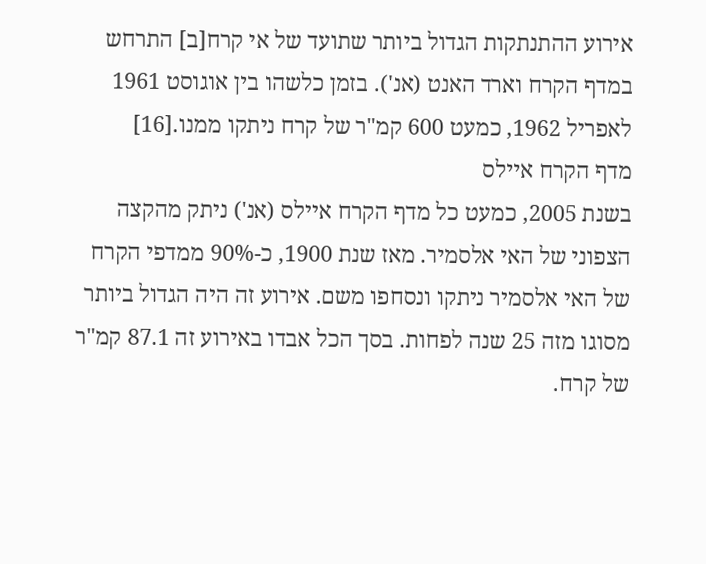אירוע ההתנתקות הגדול ביותר שתועד של אי קרח[ב] התרחש במדף הקרח וארד האנט (אנ'). בזמן כלשהו בין אוגוסט 1961 לאפריל 1962, כמעט 600 קמ"ר של קרח ניתקו ממנו.[16]
מדף הקרח איילס
בשנת 2005, כמעט כל מדף הקרח איילס (אנ') ניתק מהקצה הצפוני של האי אלסמיר. מאז שנת 1900, כ-90% ממדפי הקרח של האי אלסמיר ניתקו ונסחפו משם. אירוע זה היה הגדול ביותר מסוגו מזה 25 שנה לפחות. בסך הכל אבדו באירוע זה 87.1 קמ"ר של קרח.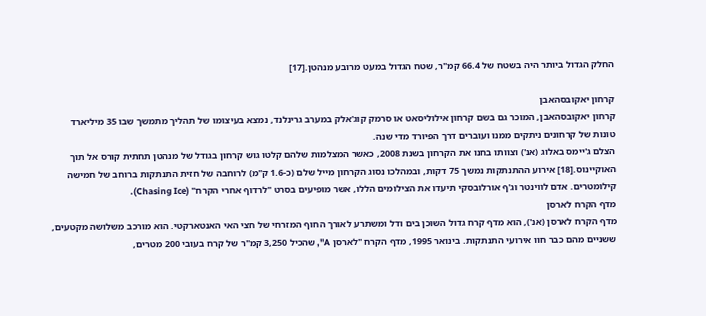החלק הגדול ביותר היה בשטח של 66.4 קמ"ר, שטח הגדול במעט מרובע מנהטן.[17]

קרחון יאקובסהאבן
קרחון יאקובסהאבן, המוכר גם בשם קרחון אילוליסאט או סרמק קוג'אלק במערב גרינלנד, נמצא בעיצומו של תהליך מתמשך שבו 35 מיליארד טונות של קרחונים ניתקים ממנו ועוברים דרך הפיורד מדי שנה.
הצלם ג'יימס באלוג (אנ') וצוותו בחנו את הקרחון בשנת 2008, כאשר המצלמות שלהם קלטו גוש קרחון בגודל של מנהטן תחתית קורס אל תוך האוקיינוס.[18] אירוע ההתנתקות נמשך 75 דקות, ובמהלכו נסוג הקרחון מייל שלם (כ-1.6 ק"מ) לרוחבה של חזית התנתקות ברוחב של חמישה קילומטרים. אדם לווינטר וג'ף אורלובסקי תיעדו את הצילומים הללו, אשר מופיעים בסרט "לרדוף אחרי הקרח" (Chasing Ice).
מדף הקרח לארסן
מדף הקרח לארסן (אנ'), הוא מדף קרח גדול השוכן בים ודל ומשתרע לאורך החוף המזרחי של חצי האי האנטארקטי. הוא מורכב משלושה מקטעים, ששניים מהם כבר חוו אירועי התנתקות. בינואר 1995, מדף הקרח "לארסן A", שהכיל 3,250 קמ"ר של קרח בעובי 200 מטרים,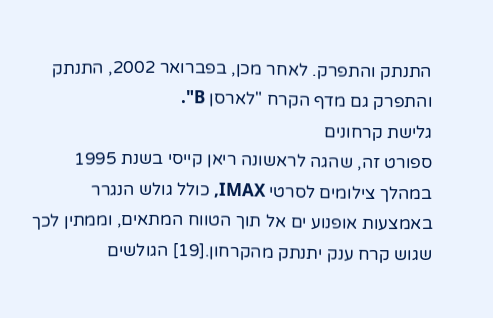התנתק והתפרק. לאחר מכן, בפברואר 2002, התנתק והתפרק גם מדף הקרח "לארסן B".
גלישת קרחונים
ספורט זה, שהגה לראשונה ריאן קייסי בשנת 1995 במהלך צילומים לסרטי IMAX, כולל גולש הנגרר באמצעות אופנוע ים אל תוך הטווח המתאים, וממתין לכך שגוש קרח ענק יתנתק מהקרחון.[19] הגולשים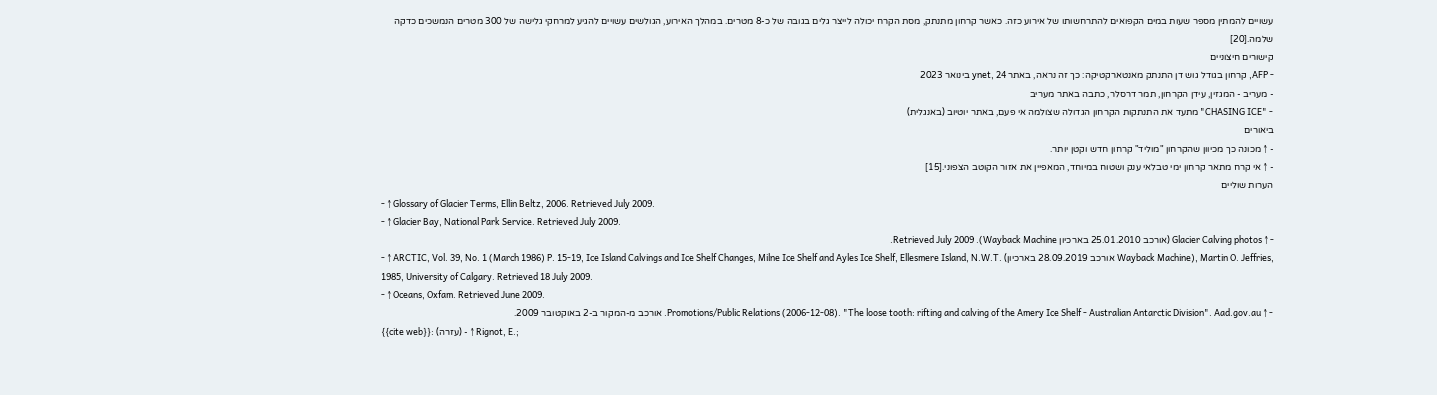עשויים להמתין מספר שעות במים הקפואים להתרחשותו של אירוע כזה. כאשר קרחון מתנתק, מסת הקרח יכולה לייצר גלים בגובה של כ-8 מטרים. במהלך האירוע, הגולשים עשויים להגיע למרחקי גלישה של 300 מטרים הנמשכים כדקה שלמה.[20]
קישורים חיצוניים
- AFP, קרחון בגודל גוש דן התנתק מאנטארקטיקה: כך זה נראה, באתר ynet, 24 בינואר 2023
- מעריב - המגזין, עידן הקרחון, תמר דרסלר, כתבה באתר מעריב
- "CHASING ICE" מתעד את התנתקות הקרחון הגדולה שצולמה אי פעם, באתר יוטיוב (באנגלית)
ביאורים
- ↑ מכונה כך מכיוון שהקרחון "מוליד" קרחון חדש וקטן יותר.
- ↑ אי קרח מתאר קרחון ימי טבלאי ענק ושטוח במיוחד, המאפיין את אזור הקוטב הצפוני.[15]
הערות שוליים
- ↑ Glossary of Glacier Terms, Ellin Beltz, 2006. Retrieved July 2009.
- ↑ Glacier Bay, National Park Service. Retrieved July 2009.
- ↑ Glacier Calving photos (אורכב 25.01.2010 בארכיון Wayback Machine). Retrieved July 2009.
- ↑ ARCTIC, Vol. 39, No. 1 (March 1986) P. 15-19, Ice Island Calvings and Ice Shelf Changes, Milne Ice Shelf and Ayles Ice Shelf, Ellesmere Island, N.W.T. (אורכב 28.09.2019 בארכיון Wayback Machine), Martin O. Jeffries, 1985, University of Calgary. Retrieved 18 July 2009.
- ↑ Oceans, Oxfam. Retrieved June 2009.
- ↑ Promotions/Public Relations (2006-12-08). "The loose tooth: rifting and calving of the Amery Ice Shelf - Australian Antarctic Division". Aad.gov.au. אורכב מ-המקור ב-2 באוקטובר 2009.
{{cite web}}: (עזרה) - ↑ Rignot, E.;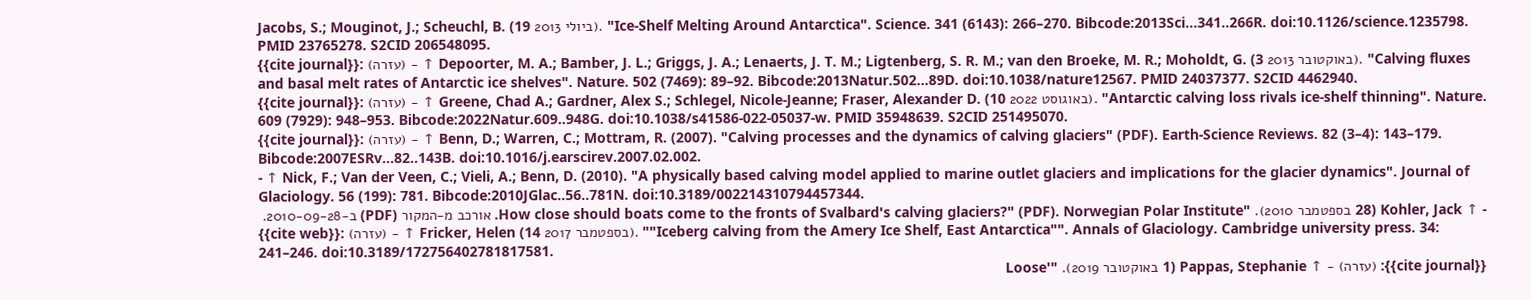Jacobs, S.; Mouginot, J.; Scheuchl, B. (19 ביולי 2013). "Ice-Shelf Melting Around Antarctica". Science. 341 (6143): 266–270. Bibcode:2013Sci...341..266R. doi:10.1126/science.1235798. PMID 23765278. S2CID 206548095.
{{cite journal}}: (עזרה) - ↑ Depoorter, M. A.; Bamber, J. L.; Griggs, J. A.; Lenaerts, J. T. M.; Ligtenberg, S. R. M.; van den Broeke, M. R.; Moholdt, G. (3 באוקטובר 2013). "Calving fluxes and basal melt rates of Antarctic ice shelves". Nature. 502 (7469): 89–92. Bibcode:2013Natur.502...89D. doi:10.1038/nature12567. PMID 24037377. S2CID 4462940.
{{cite journal}}: (עזרה) - ↑ Greene, Chad A.; Gardner, Alex S.; Schlegel, Nicole-Jeanne; Fraser, Alexander D. (10 באוגוסט 2022). "Antarctic calving loss rivals ice-shelf thinning". Nature. 609 (7929): 948–953. Bibcode:2022Natur.609..948G. doi:10.1038/s41586-022-05037-w. PMID 35948639. S2CID 251495070.
{{cite journal}}: (עזרה) - ↑ Benn, D.; Warren, C.; Mottram, R. (2007). "Calving processes and the dynamics of calving glaciers" (PDF). Earth-Science Reviews. 82 (3–4): 143–179. Bibcode:2007ESRv...82..143B. doi:10.1016/j.earscirev.2007.02.002.
- ↑ Nick, F.; Van der Veen, C.; Vieli, A.; Benn, D. (2010). "A physically based calving model applied to marine outlet glaciers and implications for the glacier dynamics". Journal of Glaciology. 56 (199): 781. Bibcode:2010JGlac..56..781N. doi:10.3189/002214310794457344.
- ↑ Kohler, Jack (28 בספטמבר 2010). "How close should boats come to the fronts of Svalbard's calving glaciers?" (PDF). Norwegian Polar Institute. אורכב מ-המקור (PDF) ב-2010-09-28.
{{cite web}}: (עזרה) - ↑ Fricker, Helen (14 בספטמבר 2017). ""Iceberg calving from the Amery Ice Shelf, East Antarctica"". Annals of Glaciology. Cambridge university press. 34: 241–246. doi:10.3189/172756402781817581.
{{cite journal}}: (עזרה) - ↑ Pappas, Stephanie (1 באוקטובר 2019). "'Loose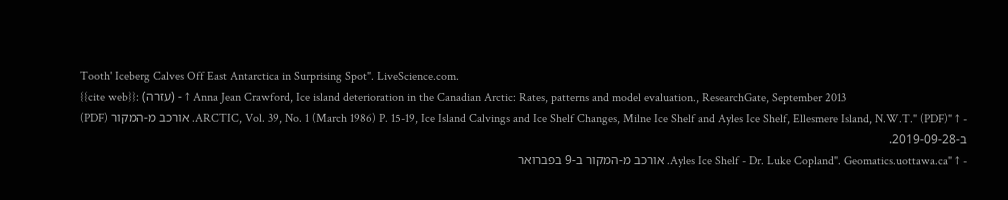Tooth' Iceberg Calves Off East Antarctica in Surprising Spot". LiveScience.com.
{{cite web}}: (עזרה) - ↑ Anna Jean Crawford, Ice island deterioration in the Canadian Arctic: Rates, patterns and model evaluation., ResearchGate, September 2013
- ↑ "ARCTIC, Vol. 39, No. 1 (March 1986) P. 15-19, Ice Island Calvings and Ice Shelf Changes, Milne Ice Shelf and Ayles Ice Shelf, Ellesmere Island, N.W.T." (PDF). אורכב מ-המקור (PDF) ב-2019-09-28.
- ↑ "Ayles Ice Shelf - Dr. Luke Copland". Geomatics.uottawa.ca. אורכב מ-המקור ב-9 בפברואר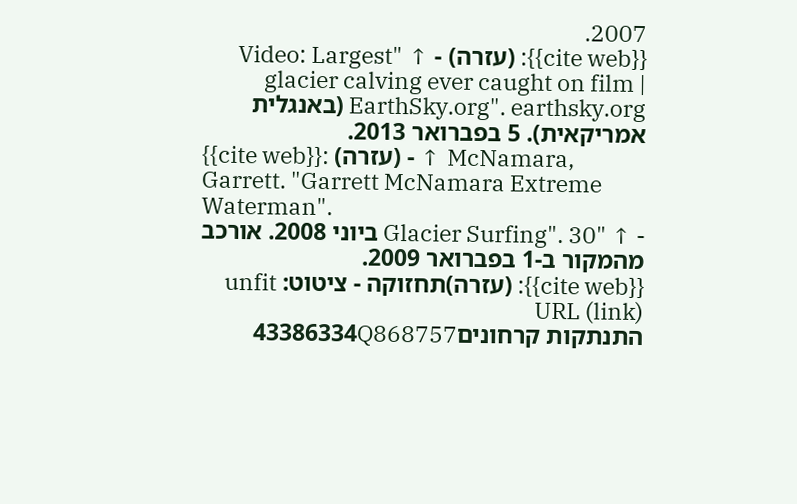2007.
{{cite web}}: (עזרה) - ↑ "Video: Largest glacier calving ever caught on film | EarthSky.org". earthsky.org (באנגלית אמריקאית). 5 בפברואר 2013.
{{cite web}}: (עזרה) - ↑ McNamara, Garrett. "Garrett McNamara Extreme Waterman".
- ↑ "Glacier Surfing". 30 ביוני 2008. אורכב מהמקור ב-1 בפברואר 2009.
{{cite web}}: (עזרה)תחזוקה - ציטוט: unfit URL (link)
התנתקות קרחונים43386334Q868757